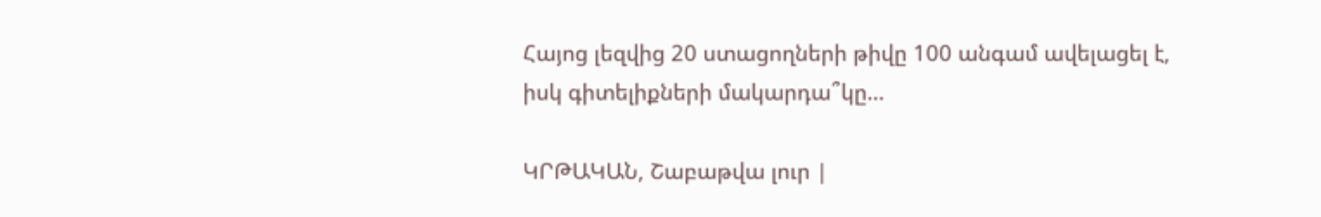Հայոց լեզվից 20 ստացողների թիվը 100 անգամ ավելացել է, իսկ գիտելիքների մակարդա՞կը…

ԿՐԹԱԿԱՆ, Շաբաթվա լուր |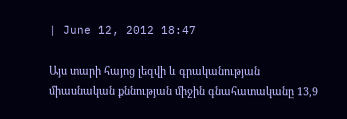| June 12, 2012 18:47

Այս տարի հայոց լեզվի և գրականության միասնական քննության միջին գնահատականը 13,9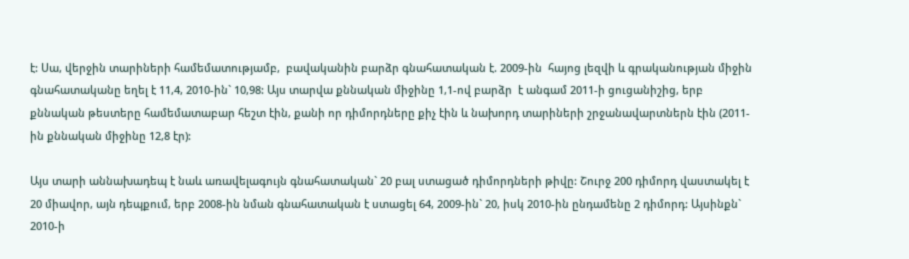է: Սա, վերջին տարիների համեմատությամբ,  բավականին բարձր գնահատական է. 2009-ին  հայոց լեզվի և գրականության միջին գնահատականը եղել է 11,4, 2010-ին` 10,98: Այս տարվա քննական միջինը 1,1-ով բարձր  է անգամ 2011-ի ցուցանիշից, երբ քննական թեստերը համեմատաբար հեշտ էին, քանի որ դիմորդները քիչ էին և նախորդ տարիների շրջանավարտներն էին (2011-ին քննական միջինը 12,8 էր):

Այս տարի աննախադեպ է նաև առավելագույն գնահատական` 20 բալ ստացած դիմորդների թիվը: Շուրջ 200 դիմորդ վաստակել է 20 միավոր, այն դեպքում, երբ 2008-ին նման գնահատական է ստացել 64, 2009-ին` 20, իսկ 2010-ին ընդամենը 2 դիմորդ: Այսինքն` 2010-ի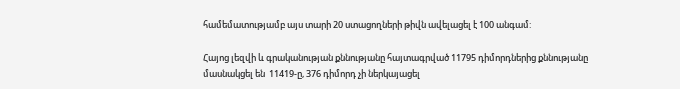համեմատությամբ այս տարի 20 ստացողների թիվն ավելացել է 100 անգամ:

Հայոց լեզվի և գրականության քննությանը հայտագրված 11795 դիմորդներից քննությանը մասնակցել են  11419-ը, 376 դիմորդ չի ներկայացել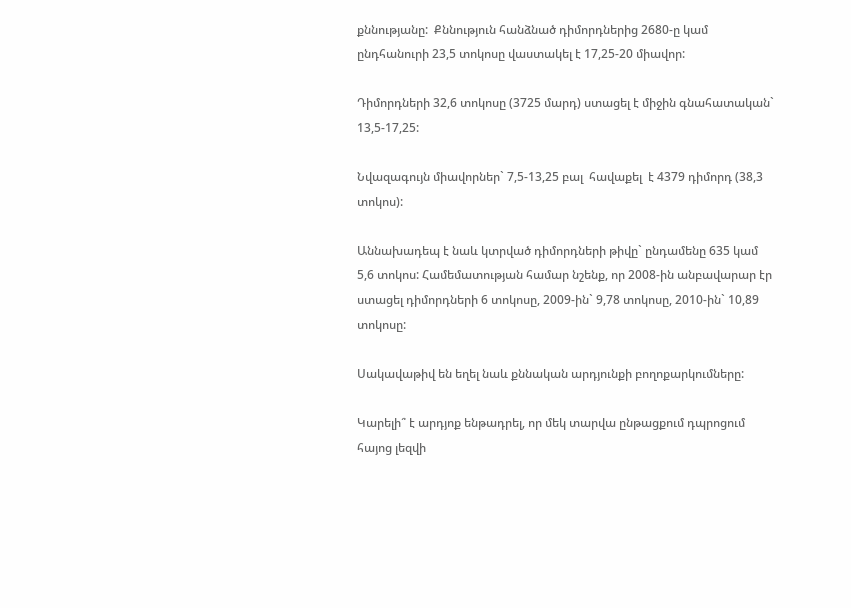քննությանը:  Քննություն հանձնած դիմորդներից 2680-ը կամ ընդհանուրի 23,5 տոկոսը վաստակել է 17,25-20 միավոր:

Դիմորդների 32,6 տոկոսը (3725 մարդ) ստացել է միջին գնահատական` 13,5-17,25:

Նվազագույն միավորներ` 7,5-13,25 բալ  հավաքել  է 4379 դիմորդ (38,3  տոկոս):

Աննախադեպ է նաև կտրված դիմորդների թիվը` ընդամենը 635 կամ 5,6 տոկոս: Համեմատության համար նշենք, որ 2008-ին անբավարար էր ստացել դիմորդների 6 տոկոսը, 2009-ին` 9,78 տոկոսը, 2010-ին` 10,89 տոկոսը:

Սակավաթիվ են եղել նաև քննական արդյունքի բողոքարկումները:

Կարելի՞ է արդյոք ենթադրել, որ մեկ տարվա ընթացքում դպրոցում հայոց լեզվի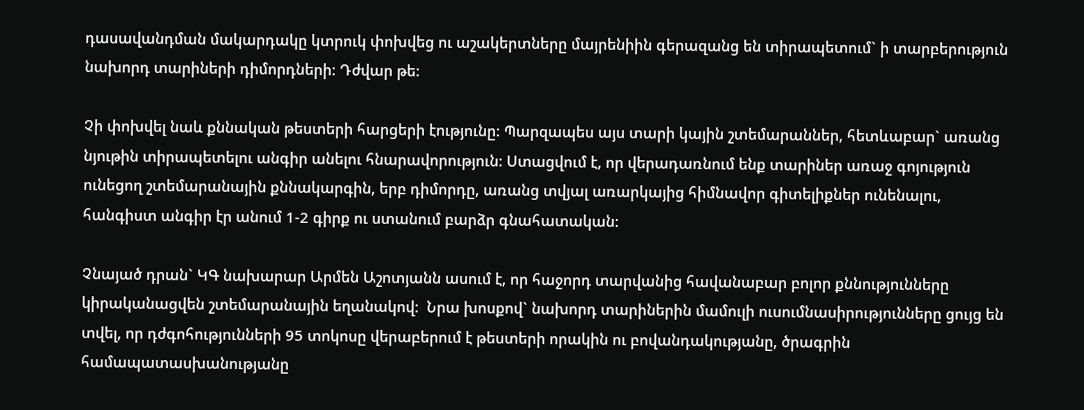դասավանդման մակարդակը կտրուկ փոխվեց ու աշակերտները մայրենիին գերազանց են տիրապետում` ի տարբերություն նախորդ տարիների դիմորդների: Դժվար թե:

Չի փոխվել նաև քննական թեստերի հարցերի էությունը: Պարզապես այս տարի կային շտեմարաններ, հետևաբար` առանց նյութին տիրապետելու անգիր անելու հնարավորություն: Ստացվում է, որ վերադառնում ենք տարիներ առաջ գոյություն ունեցող շտեմարանային քննակարգին, երբ դիմորդը, առանց տվյալ առարկայից հիմնավոր գիտելիքներ ունենալու,  հանգիստ անգիր էր անում 1-2 գիրք ու ստանում բարձր գնահատական:

Չնայած դրան` ԿԳ նախարար Արմեն Աշոտյանն ասում է, որ հաջորդ տարվանից հավանաբար բոլոր քննությունները կիրականացվեն շտեմարանային եղանակով:  Նրա խոսքով` նախորդ տարիներին մամուլի ուսումնասիրությունները ցույց են տվել, որ դժգոհությունների 95 տոկոսը վերաբերում է թեստերի որակին ու բովանդակությանը, ծրագրին համապատասխանությանը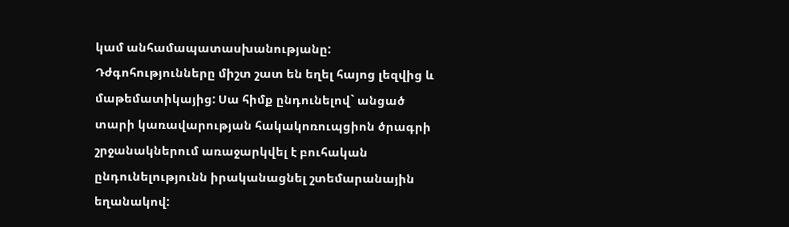կամ անհամապատասխանությանը:  Դժգոհությունները միշտ շատ են եղել հայոց լեզվից և մաթեմատիկայից: Սա հիմք ընդունելով` անցած տարի կառավարության հակակոռուպցիոն ծրագրի շրջանակներում առաջարկվել է բուհական ընդունելությունն իրականացնել շտեմարանային եղանակով: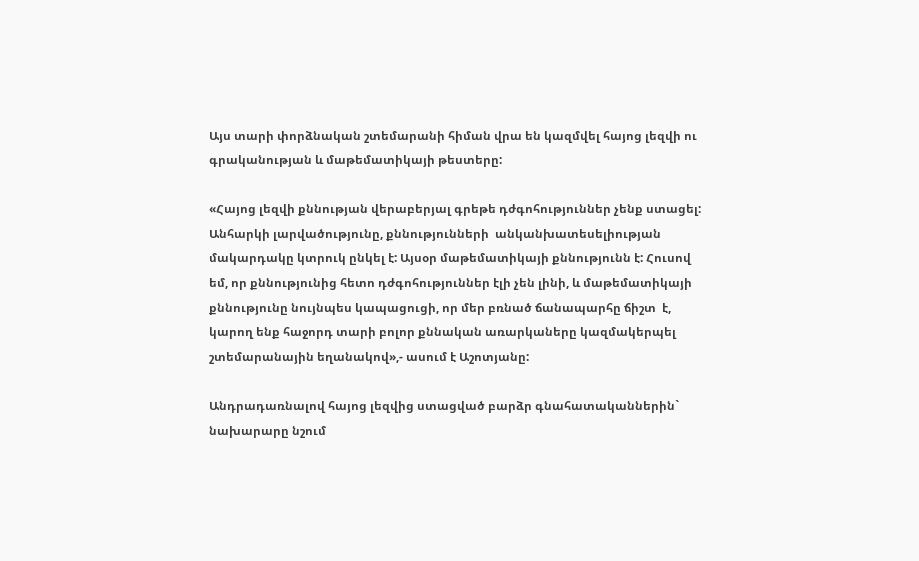Այս տարի փորձնական շտեմարանի հիման վրա են կազմվել հայոց լեզվի ու գրականության և մաթեմատիկայի թեստերը:

«Հայոց լեզվի քննության վերաբերյալ գրեթե դժգոհություններ չենք ստացել:  Անհարկի լարվածությունը, քննությունների  անկանխատեսելիության մակարդակը կտրուկ ընկել է: Այսօր մաթեմատիկայի քննությունն է: Հուսով եմ, որ քննությունից հետո դժգոհություններ էլի չեն լինի, և մաթեմատիկայի քննությունը նույնպես կապացուցի, որ մեր բռնած ճանապարհը ճիշտ  է, կարող ենք հաջորդ տարի բոլոր քննական առարկաները կազմակերպել շտեմարանային եղանակով»,- ասում է Աշոտյանը:

Անդրադառնալով հայոց լեզվից ստացված բարձր գնահատականներին` նախարարը նշում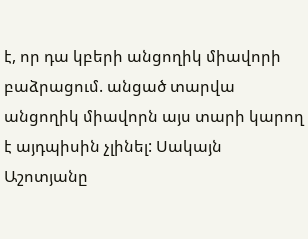է, որ դա կբերի անցողիկ միավորի բաձրացում. անցած տարվա անցողիկ միավորն այս տարի կարող է այդպիսին չլինել: Սակայն Աշոտյանը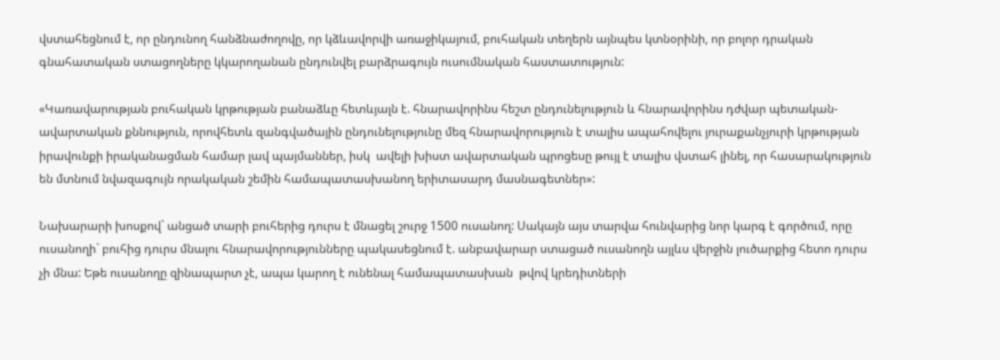վստահեցնում է, որ ընդունող հանձնաժողովը, որ կձևավորվի առաջիկայում, բուհական տեղերն այնպես կտնօրինի, որ բոլոր դրական գնահատական ստացողները կկարողանան ընդունվել բարձրագույն ուսումնական հաստատություն:

«Կառավարության բուհական կրթության բանաձևը հետևյալն է. հնարավորինս հեշտ ընդունելություն և հնարավորինս դժվար պետական-ավարտական քննություն, որովհետև զանգվածային ընդունելությունը մեզ հնարավորություն է տալիս ապահովելու յուրաքանչյուրի կրթության իրավունքի իրականացման համար լավ պայմաններ, իսկ  ավելի խիստ ավարտական պրոցեսը թույլ է տալիս վստահ լինել, որ հասարակություն են մտնում նվազագույն որակական շեմին համապատասխանող երիտասարդ մասնագետներ»:

Նախարարի խոսքով` անցած տարի բուհերից դուրս է մնացել շուրջ 1500 ուսանող: Սակայն այս տարվա հունվարից նոր կարգ է գործում, որը ուսանողի` բուհից դուրս մնալու հնարավորությունները պակասեցնում է. անբավարար ստացած ուսանողն այլևս վերջին լուծարքից հետո դուրս չի մնա: Եթե ուսանողը զինապարտ չէ, ապա կարող է ունենալ համապատասխան  թվով կրեդիտների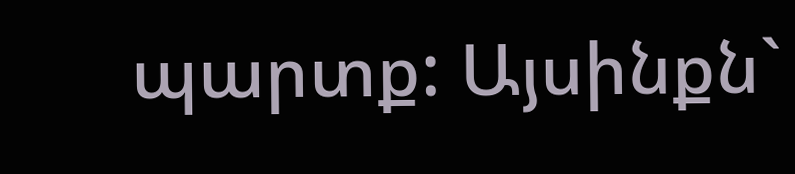պարտք: Այսինքն`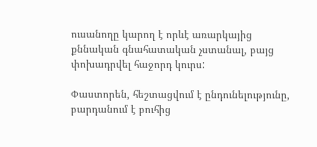ուսանողը կարող է որևէ առարկայից քննական գնահատական չստանալ, բայց փոխադրվել հաջորդ կուրս:

Փաստորեն, հեշտացվում է ընդունելությունը, բարդանում է բուհից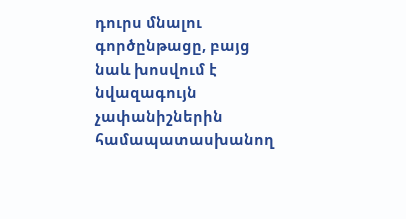դուրս մնալու գործընթացը, բայց նաև խոսվում է նվազագույն չափանիշներին համապատասխանող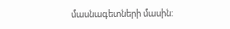մասնագետների մասին: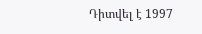Դիտվել է 1997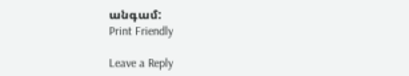անգամ:
Print Friendly

Leave a Reply